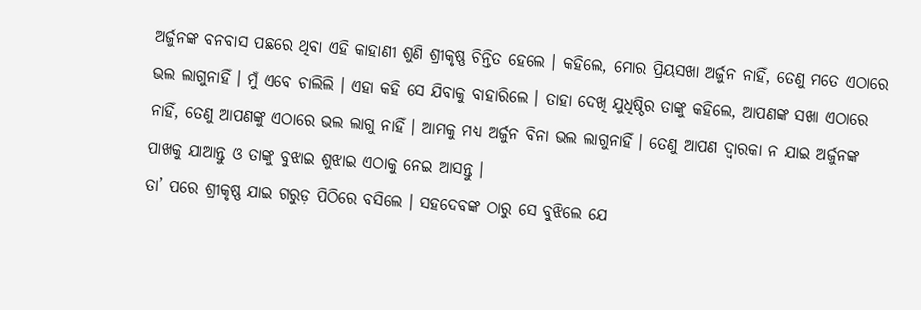ଅର୍ଜୁନଙ୍କ ବନବାସ ପଛରେ ଥିବା ଏହି କାହାଣୀ ଶୁଣି ଶ୍ରୀକୃଷ୍ଣ ଚିନ୍ତିତ ହେଲେ । କହିଲେ, ମୋର ପ୍ରିୟସଖା ଅର୍ଜୁନ ନାହିଁ, ତେଣୁ ମତେ ଏଠାରେ ଭଲ ଲାଗୁନାହିଁ । ମୁଁ ଏବେ ଚାଲିଲି । ଏହା କହି ସେ ଯିବାକୁ ବାହାରିଲେ । ତାହା ଦେଖି ଯୁଧିଷ୍ଠିର ତାଙ୍କୁ କହିଲେ, ଆପଣଙ୍କ ସଖା ଏଠାରେ ନାହିଁ, ତେଣୁ ଆପଣଙ୍କୁ ଏଠାରେ ଭଲ ଲାଗୁ ନାହିଁ । ଆମକୁ ମଧ୍ୟ ଅର୍ଜୁନ ବିନା ଭଲ ଲାଗୁନାହିଁ । ତେଣୁ ଆପଣ ଦ୍ୱାରକା ନ ଯାଇ ଅର୍ଜୁନଙ୍କ ପାଖକୁ ଯାଆନ୍ତୁ ଓ ତାଙ୍କୁ ବୁଝାଇ ଶୁଝାଇ ଏଠାକୁ ନେଇ ଆସନ୍ତୁ ।
ତା’ ପରେ ଶ୍ରୀକୃଷ୍ଣ ଯାଇ ଗରୁଡ଼ ପିଠିରେ ବସିଲେ । ସହଦେବଙ୍କ ଠାରୁ ସେ ବୁଝିଲେ ଯେ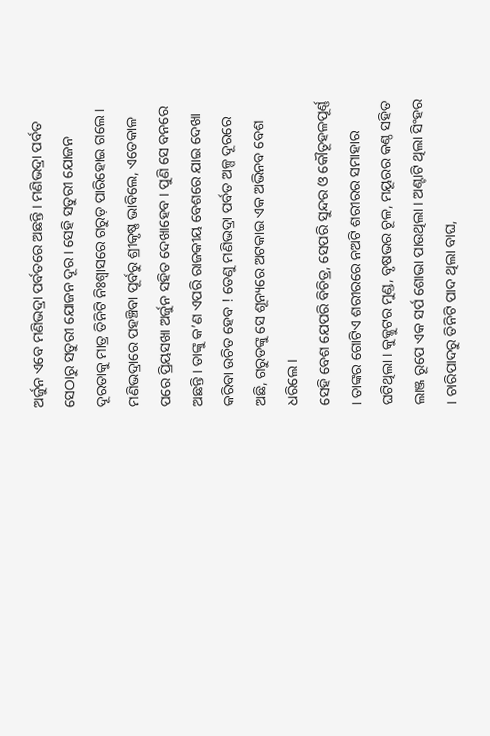ଅର୍ଜୁନ ଏବେ ମଣିଭଦ୍ରା ପର୍ବତରେ ଅଛନ୍ତି । ମଣିଭଦ୍ରା ପର୍ବତ ସେଠାରୁ ସତୁରୀ ଯୋଜନ ଦୂର । ସେହି ସତୁରୀ ଯୋଜନ ଦୂରତାକୁ ମାତ୍ର ତିନିଟି ନିଃଶ୍ୱାସରେ ଗରୁଡ଼ ପାରିହୋଇ ଗଲେ । ମଣିଭଦ୍ରାରେ ପହଞ୍ଚିବା ପୂର୍ବରୁ ଶ୍ରୀକୃଷ୍ଣ ଭାବିଲେ, ଏତେକାଳ ପରେ ପ୍ରିୟସଖା ଅର୍ଜୁନ ସହିତ ଦେଖାହେବ । ପୁଣି ସେ ବନରେ ଅଛନ୍ତି । ତାଙ୍କୁ କ’ଣ ଏପରି ରାଜକୀୟ ବେଶରେ ଯାଇ ଦେଖା କରିବା ଉଚିତ ହେବ ! ତେଣୁ ମଣିଭଦ୍ରା ପର୍ବତ ଅଳ୍ପ ଦୂରରେ ଅଛି, ଗରୁଡଙ୍କୁ ସେ ଶୂନ୍ୟରେ ଅଟକାଇ ଏକ ଅଭିନବ ବେଶ ଧରିଲେ ।
ସେହି ବେଶ ଯେପରି ବିଚିତ୍ର, ସେପରି ସୁନ୍ଦର ଓ କୌତୂହଳପୂର୍ଣ୍ଣ । ତାଙ୍କର ଗୋଟିଏ ଶରୀରରେ ନଅଟି ଶରୀରର ସମାହାର ଘଟିଥିଲା । କୁକ୍କୁଟର ମୁଣ୍ଡ, ବୃଷଭର ଚୂଳ, ମୟୂରର କଣ୍ଠ ସହିତ ଲାଞ୍ଜ ରୂପେ ଏକ ସର୍ପ ଶୋଭା ପାଉଥିଲା । ଅଣ୍ଟାଟି ଥିଲା ସିଂହର । ଚାରିପାଦରୁ ତିନିଟି ପାଦ ଥିଲା ବାଘ,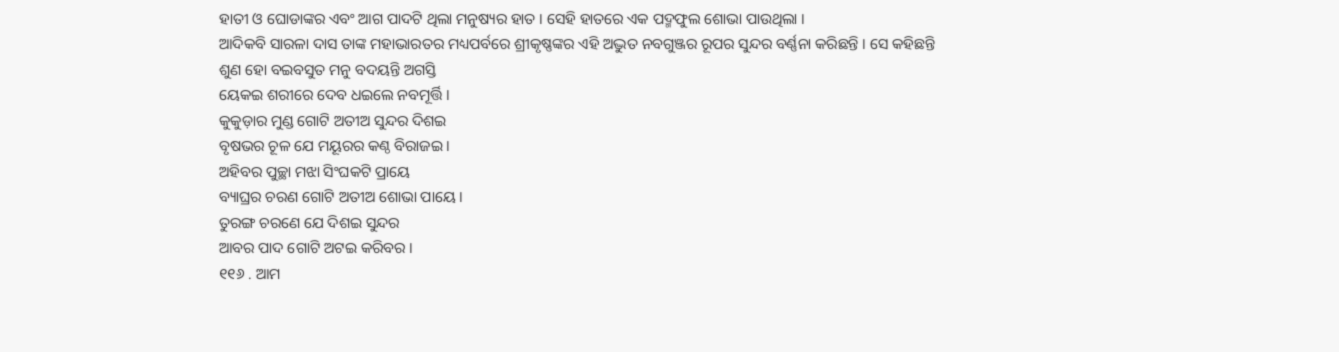ହାତୀ ଓ ଘୋଡାଙ୍କର ଏବଂ ଆଗ ପାଦଟି ଥିଲା ମନୁଷ୍ୟର ହାତ । ସେହି ହାତରେ ଏକ ପଦ୍ମଫୁଲ ଶୋଭା ପାଉଥିଲା ।
ଆଦିକବି ସାରଳା ଦାସ ତାଙ୍କ ମହାଭାରତର ମଧ୍ୟପର୍ବରେ ଶ୍ରୀକୃଷ୍ଣଙ୍କର ଏହି ଅଦ୍ଭୁତ ନବଗୁଞ୍ଜର ରୂପର ସୁନ୍ଦର ବର୍ଣ୍ଣନା କରିଛନ୍ତି । ସେ କହିଛନ୍ତି
ଶୁଣ ହୋ ବଇବସୁତ ମନୁ ବଦୟନ୍ତି ଅଗସ୍ତି
ୟେକଇ ଶରୀରେ ଦେବ ଧଇଲେ ନବମୂର୍ତ୍ତି ।
କୁକୁଡ଼ାର ମୁଣ୍ଡ ଗୋଟି ଅତୀଅ ସୁନ୍ଦର ଦିଶଇ
ବୃଷଭର ଚୂଳ ଯେ ମୟୂରର କଣ୍ଠ ବିରାଜଇ ।
ଅହିବର ପୁଚ୍ଛା ମଝା ସିଂଘକଟି ପ୍ରାୟେ
ବ୍ୟାଘ୍ରର ଚରଣ ଗୋଟି ଅତୀଅ ଶୋଭା ପାୟେ ।
ତୁରଙ୍ଗ ଚରଣେ ଯେ ଦିଶଇ ସୁନ୍ଦର
ଆବର ପାଦ ଗୋଟି ଅଟଇ କରିବର ।
୧୧୬ . ଆମ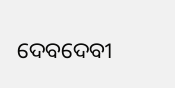ଦେବଦେବୀ